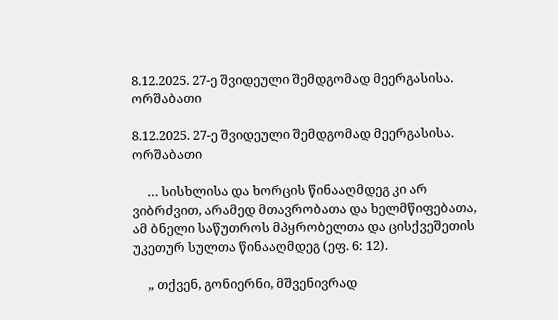8.12.2025. 27-ე შვიდეული შემდგომად მეერგასისა. ორშაბათი

8.12.2025. 27-ე შვიდეული შემდგომად მეერგასისა. ორშაბათი

     … სისხლისა და ხორცის წინააღმდეგ კი არ ვიბრძვით, არამედ მთავრობათა და ხელმწიფებათა, ამ ბნელი საწუთროს მპყრობელთა და ცისქვეშეთის უკეთურ სულთა წინააღმდეგ (ეფ. 6: 12).

     „ თქვენ, გონიერნი, მშვენივრად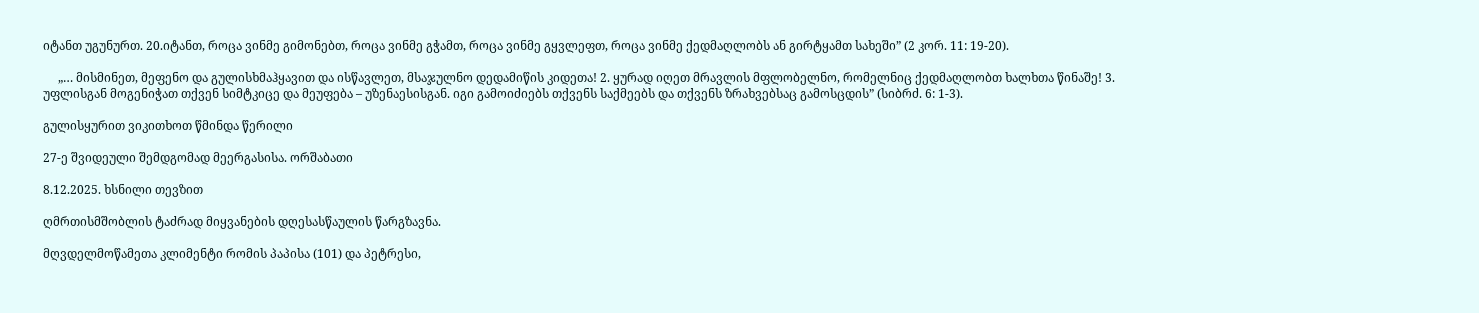იტანთ უგუნურთ. 20.იტანთ, როცა ვინმე გიმონებთ, როცა ვინმე გჭამთ, როცა ვინმე გყვლეფთ, როცა ვინმე ქედმაღლობს ან გირტყამთ სახეში” (2 კორ. 11: 19-20).

     „… მისმინეთ, მეფენო და გულისხმაჰყავით და ისწავლეთ, მსაჯულნო დედამიწის კიდეთა! 2. ყურად იღეთ მრავლის მფლობელნო, რომელნიც ქედმაღლობთ ხალხთა წინაშე! 3. უფლისგან მოგენიჭათ თქვენ სიმტკიცე და მეუფება – უზენაესისგან. იგი გამოიძიებს თქვენს საქმეებს და თქვენს ზრახვებსაც გამოსცდის” (სიბრძ. 6: 1-3).

გულისყურით ვიკითხოთ წმინდა წერილი

27-ე შვიდეული შემდგომად მეერგასისა. ორშაბათი

8.12.2025. ხსნილი თევზით

ღმრთისმშობლის ტაძრად მიყვანების დღესასწაულის წარგზავნა.

მღვდელმოწამეთა კლიმენტი რომის პაპისა (101) და პეტრესი,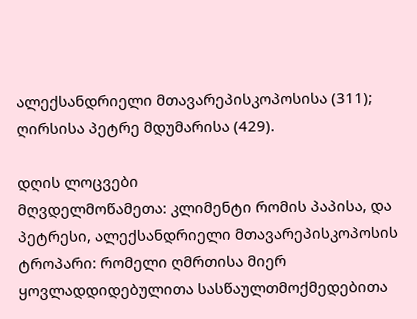ალექსანდრიელი მთავარეპისკოპოსისა (311); ღირსისა პეტრე მდუმარისა (429).

დღის ლოცვები
მღვდელმოწამეთა: კლიმენტი რომის პაპისა, და პეტრესი, ალექსანდრიელი მთავარეპისკოპოსის
ტროპარი: რომელი ღმრთისა მიერ ყოვლადდიდებულითა სასწაულთმოქმედებითა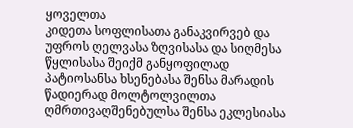ყოველთა
კიდეთა სოფლისათა განაკვირვებ და უფროს ღელვასა ზღვისასა და სიღმესა წყლისასა შეიქმ განყოფილად პატიოსანსა ხსენებასა შენსა მარადის წადიერად მოლტოლვილთა ღმრთივაღშენებულსა შენსა ეკლესიასა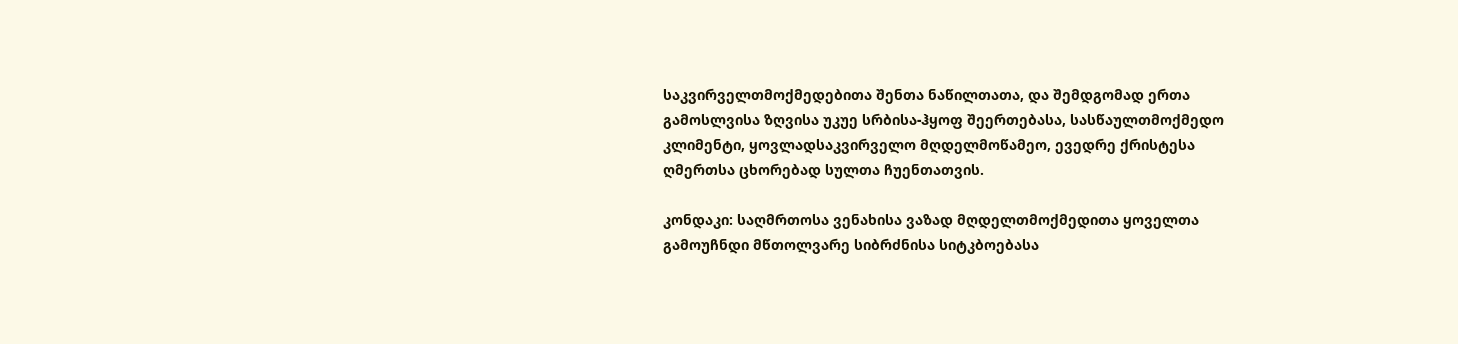საკვირველთმოქმედებითა შენთა ნაწილთათა, და შემდგომად ერთა გამოსლვისა ზღვისა უკუე სრბისა-ჰყოფ შეერთებასა, სასწაულთმოქმედო კლიმენტი, ყოვლადსაკვირველო მღდელმოწამეო, ევედრე ქრისტესა ღმერთსა ცხორებად სულთა ჩუენთათვის.

კონდაკი: საღმრთოსა ვენახისა ვაზად მღდელთმოქმედითა ყოველთა გამოუჩნდი მწთოლვარე სიბრძნისა სიტკბოებასა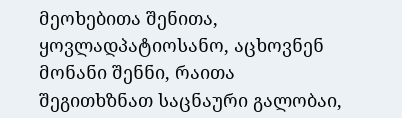მეოხებითა შენითა, ყოვლადპატიოსანო, აცხოვნენ მონანი შენნი, რაითა შეგითხზნათ საცნაური გალობაი,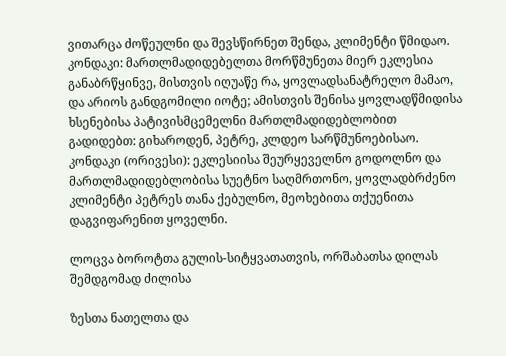ვითარცა ძოწეულნი და შევსწირნეთ შენდა, კლიმენტი წმიდაო.
კონდაკი: მართლმადიდებელთა მორწმუნეთა მიერ ეკლესია განაბრწყინვე, მისთვის იღუაწე რა, ყოვლადსანატრელო მამაო, და არიოს განდგომილი იოტე; ამისთვის შენისა ყოვლადწმიდისა ხსენებისა პატივისმცემელნი მართლმადიდებლობით გადიდებთ: გიხაროდენ, პეტრე, კლდეო სარწმუნოებისაო.
კონდაკი (ორივესი): ეკლესიისა შეურყეველნო გოდოლნო და მართლმადიდებლობისა სუეტნო საღმრთონო, ყოვლადბრძენო კლიმენტი პეტრეს თანა ქებულნო, მეოხებითა თქუენითა დაგვიფარენით ყოველნი.

ლოცვა ბოროტთა გულის-სიტყვათათვის, ორშაბათსა დილას შემდგომად ძილისა

ზესთა ნათელთა და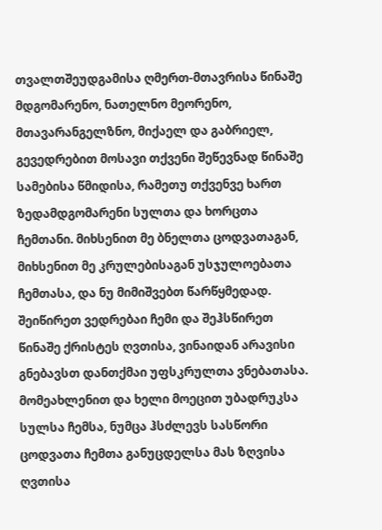თვალთშეუდგამისა ღმერთ-მთავრისა წინაშე მდგომარენო, ნათელნო მეორენო, მთავარანგელზნო, მიქაელ და გაბრიელ, გევედრებით მოსავი თქვენი შეწევნად წინაშე სამებისა წმიდისა, რამეთუ თქვენვე ხართ ზედამდგომარენი სულთა და ხორცთა ჩემთანი. მიხსენით მე ბნელთა ცოდვათაგან, მიხსენით მე კრულებისაგან უსჯულოებათა ჩემთასა, და ნუ მიმიშვებთ წარწყმედად. შეიწირეთ ვედრებაი ჩემი და შეჰსწირეთ წინაშე ქრისტეს ღვთისა, ვინაიდან არავისი გნებავსთ დანთქმაი უფსკრულთა ვნებათასა. მომეახლენით და ხელი მოეცით უბადრუკსა სულსა ჩემსა, ნუმცა ჰსძლევს სასწორი ცოდვათა ჩემთა განუცდელსა მას ზღვისა ღვთისა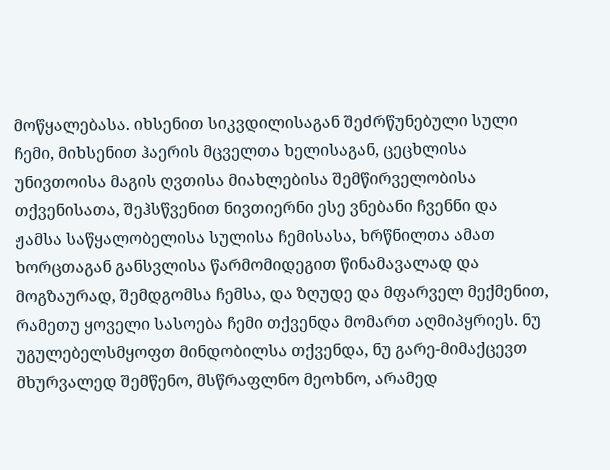მოწყალებასა. იხსენით სიკვდილისაგან შეძრწუნებული სული ჩემი, მიხსენით ჰაერის მცველთა ხელისაგან, ცეცხლისა უნივთოისა მაგის ღვთისა მიახლებისა შემწირველობისა თქვენისათა, შეჰსწვენით ნივთიერნი ესე ვნებანი ჩვენნი და ჟამსა საწყალობელისა სულისა ჩემისასა, ხრწნილთა ამათ ხორცთაგან განსვლისა წარმომიდეგით წინამავალად და მოგზაურად, შემდგომსა ჩემსა, და ზღუდე და მფარველ მექმენით, რამეთუ ყოველი სასოება ჩემი თქვენდა მომართ აღმიპყრიეს. ნუ უგულებელსმყოფთ მინდობილსა თქვენდა, ნუ გარე-მიმაქცევთ მხურვალედ შემწენო, მსწრაფლნო მეოხნო, არამედ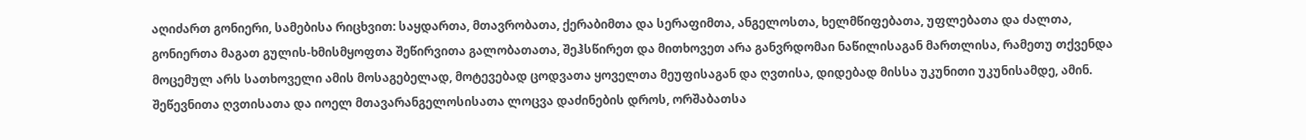აღიძართ გონიერი, სამებისა რიცხვით: საყდართა, მთავრობათა, ქერაბიმთა და სერაფიმთა, ანგელოსთა, ხელმწიფებათა, უფლებათა და ძალთა, გონიერთა მაგათ გულის-ხმისმყოფთა შეწირვითა გალობათათა, შეჰსწირეთ და მითხოვეთ არა განვრდომაი ნაწილისაგან მართლისა, რამეთუ თქვენდა მოცემულ არს სათხოველი ამის მოსაგებელად, მოტევებად ცოდვათა ყოველთა მეუფისაგან და ღვთისა, დიდებად მისსა უკუნითი უკუნისამდე, ამინ.
შეწევნითა ღვთისათა და იოელ მთავარანგელოსისათა ლოცვა დაძინების დროს, ორშაბათსა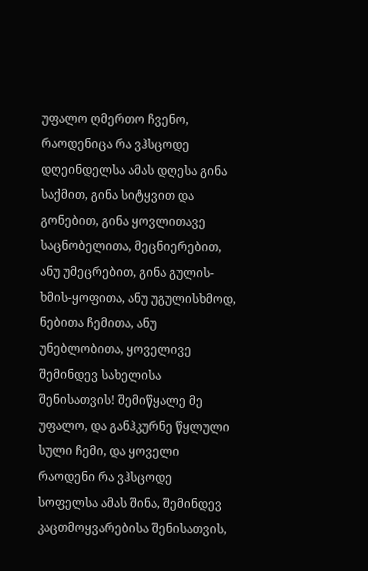უფალო ღმერთო ჩვენო, რაოდენიცა რა ვჰსცოდე დღეინდელსა ამას დღესა გინა საქმით, გინა სიტყვით და გონებით, გინა ყოვლითავე საცნობელითა, მეცნიერებით, ანუ უმეცრებით, გინა გულის-ხმის-ყოფითა, ანუ უგულისხმოდ, ნებითა ჩემითა, ანუ უნებლობითა, ყოველივე შემინდევ სახელისა შენისათვის! შემიწყალე მე უფალო, და განჰკურნე წყლული სული ჩემი, და ყოველი რაოდენი რა ვჰსცოდე სოფელსა ამას შინა, შემინდევ კაცთმოყვარებისა შენისათვის,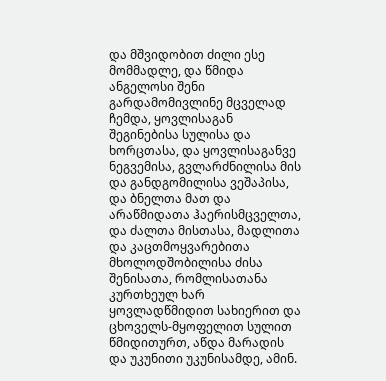და მშვიდობით ძილი ესე მომმადლე, და წმიდა ანგელოსი შენი გარდამომივლინე მცველად ჩემდა, ყოვლისაგან შეგინებისა სულისა და ხორცთასა, და ყოვლისაგანვე ნეგვემისა, გვლარძნილისა მის და განდგომილისა ვეშაპისა, და ბნელთა მათ და არაწმიდათა ჰაერისმცველთა, და ძალთა მისთასა, მადლითა და კაცთმოყვარებითა მხოლოდშობილისა ძისა შენისათა, რომლისათანა კურთხეულ ხარ ყოვლადწმიდით სახიერით და ცხოველს-მყოფელით სულით წმიდითურთ, აწდა მარადის და უკუნითი უკუნისამდე, ამინ.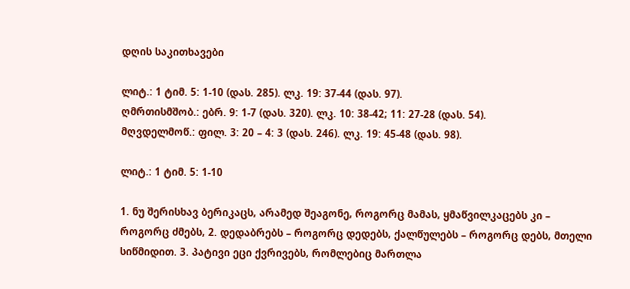დღის საკითხავები

ლიტ.: 1 ტიმ. 5: 1-10 (დას. 285). ლკ. 19: 37-44 (დას. 97).
ღმრთისმშობ.: ებრ. 9: 1-7 (დას. 320). ლკ. 10: 38-42; 11: 27-28 (დას. 54).
მღვდელმოწ.: ფილ. 3: 20 – 4: 3 (დას. 246). ლკ. 19: 45-48 (დას. 98).

ლიტ.: 1 ტიმ. 5: 1-10

1. ნუ შერისხავ ბერიკაცს, არამედ შეაგონე, როგორც მამას, ყმაწვილკაცებს კი – როგორც ძმებს, 2. დედაბრებს – როგორც დედებს, ქალწულებს – როგორც დებს, მთელი სიწმიდით. 3. პატივი ეცი ქვრივებს, რომლებიც მართლა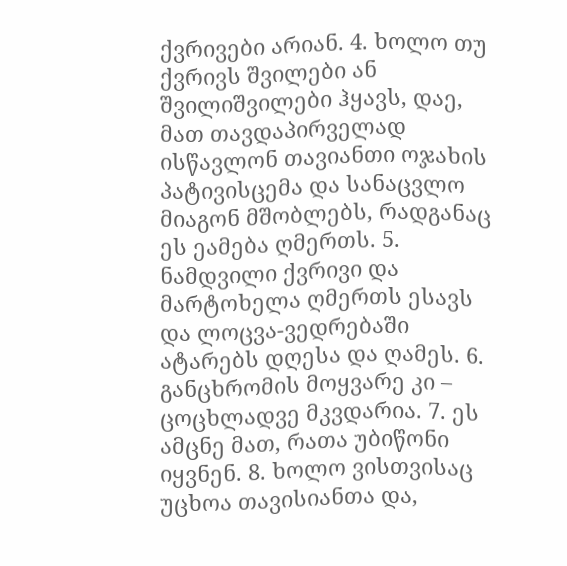ქვრივები არიან. 4. ხოლო თუ ქვრივს შვილები ან შვილიშვილები ჰყავს, დაე, მათ თავდაპირველად ისწავლონ თავიანთი ოჯახის პატივისცემა და სანაცვლო მიაგონ მშობლებს, რადგანაც ეს ეამება ღმერთს. 5. ნამდვილი ქვრივი და მარტოხელა ღმერთს ესავს და ლოცვა-ვედრებაში ატარებს დღესა და ღამეს. 6. განცხრომის მოყვარე კი – ცოცხლადვე მკვდარია. 7. ეს ამცნე მათ, რათა უბიწონი იყვნენ. 8. ხოლო ვისთვისაც უცხოა თავისიანთა და,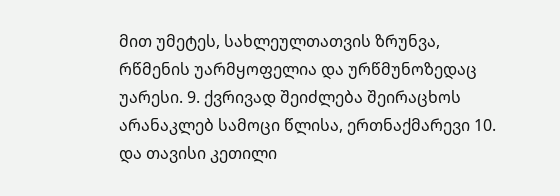მით უმეტეს, სახლეულთათვის ზრუნვა, რწმენის უარმყოფელია და ურწმუნოზედაც უარესი. 9. ქვრივად შეიძლება შეირაცხოს არანაკლებ სამოცი წლისა, ერთნაქმარევი 10. და თავისი კეთილი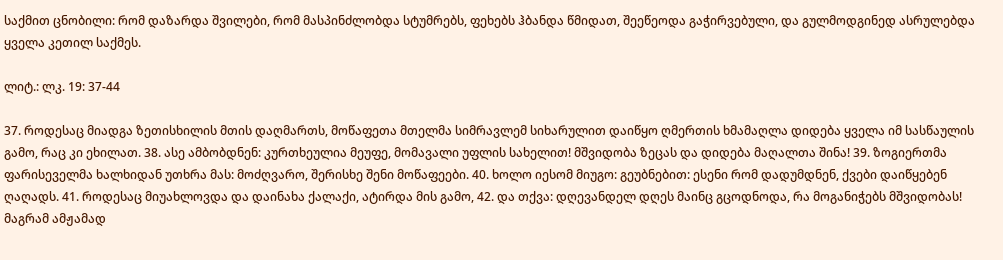საქმით ცნობილი: რომ დაზარდა შვილები, რომ მასპინძლობდა სტუმრებს, ფეხებს ჰბანდა წმიდათ, შეეწეოდა გაჭირვებული, და გულმოდგინედ ასრულებდა ყველა კეთილ საქმეს.

ლიტ.: ლკ. 19: 37-44

37. როდესაც მიადგა ზეთისხილის მთის დაღმართს, მოწაფეთა მთელმა სიმრავლემ სიხარულით დაიწყო ღმერთის ხმამაღლა დიდება ყველა იმ სასწაულის გამო, რაც კი ეხილათ. 38. ასე ამბობდნენ: კურთხეულია მეუფე, მომავალი უფლის სახელით! მშვიდობა ზეცას და დიდება მაღალთა შინა! 39. ზოგიერთმა ფარისეველმა ხალხიდან უთხრა მას: მოძღვარო, შერისხე შენი მოწაფეები. 40. ხოლო იესომ მიუგო: გეუბნებით: ესენი რომ დადუმდნენ, ქვები დაიწყებენ ღაღადს. 41. როდესაც მიუახლოვდა და დაინახა ქალაქი, ატირდა მის გამო, 42. და თქვა: დღევანდელ დღეს მაინც გცოდნოდა, რა მოგანიჭებს მშვიდობას! მაგრამ ამჟამად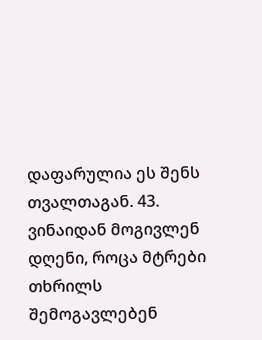დაფარულია ეს შენს თვალთაგან. 43. ვინაიდან მოგივლენ დღენი, როცა მტრები თხრილს შემოგავლებენ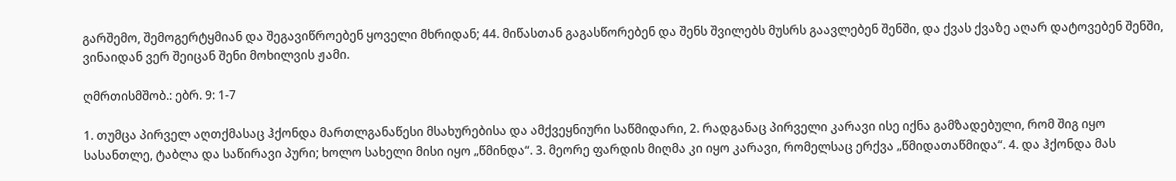გარშემო, შემოგერტყმიან და შეგავიწროებენ ყოველი მხრიდან; 44. მიწასთან გაგასწორებენ და შენს შვილებს მუსრს გაავლებენ შენში, და ქვას ქვაზე აღარ დატოვებენ შენში, ვინაიდან ვერ შეიცან შენი მოხილვის ჟამი.

ღმრთისმშობ.: ებრ. 9: 1-7

1. თუმცა პირველ აღთქმასაც ჰქონდა მართლგანაწესი მსახურებისა და ამქვეყნიური საწმიდარი, 2. რადგანაც პირველი კარავი ისე იქნა გამზადებული, რომ შიგ იყო სასანთლე, ტაბლა და საწირავი პური; ხოლო სახელი მისი იყო „წმინდა“. 3. მეორე ფარდის მიღმა კი იყო კარავი, რომელსაც ერქვა „წმიდათაწმიდა“. 4. და ჰქონდა მას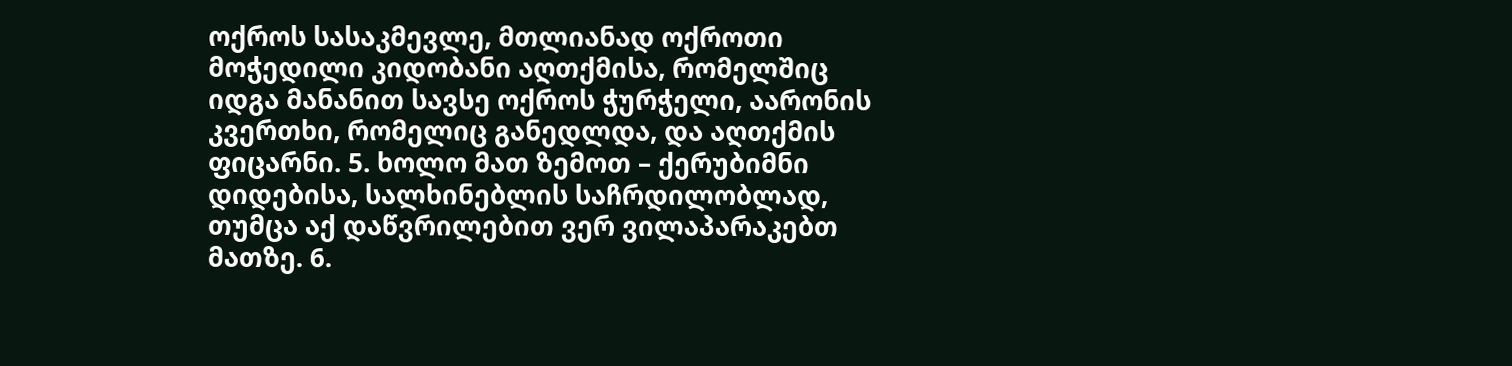ოქროს სასაკმევლე, მთლიანად ოქროთი მოჭედილი კიდობანი აღთქმისა, რომელშიც იდგა მანანით სავსე ოქროს ჭურჭელი, აარონის კვერთხი, რომელიც განედლდა, და აღთქმის ფიცარნი. 5. ხოლო მათ ზემოთ – ქერუბიმნი დიდებისა, სალხინებლის საჩრდილობლად, თუმცა აქ დაწვრილებით ვერ ვილაპარაკებთ მათზე. 6.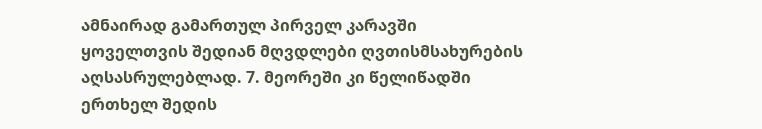ამნაირად გამართულ პირველ კარავში ყოველთვის შედიან მღვდლები ღვთისმსახურების აღსასრულებლად. 7. მეორეში კი წელიწადში ერთხელ შედის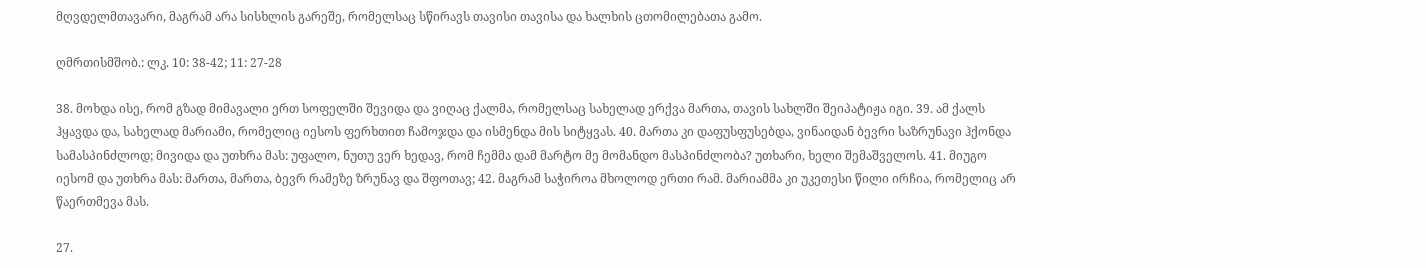მღვდელმთავარი, მაგრამ არა სისხლის გარეშე, რომელსაც სწირავს თავისი თავისა და ხალხის ცთომილებათა გამო.

ღმრთისმშობ.: ლკ. 10: 38-42; 11: 27-28

38. მოხდა ისე, რომ გზად მიმავალი ერთ სოფელში შევიდა და ვიღაც ქალმა, რომელსაც სახელად ერქვა მართა, თავის სახლში შეიპატიჟა იგი. 39. ამ ქალს ჰყავდა და, სახელად მარიამი, რომელიც იესოს ფერხთით ჩამოჯდა და ისმენდა მის სიტყვას. 40. მართა კი დაფუსფუსებდა, ვინაიდან ბევრი საზრუნავი ჰქონდა სამასპინძლოდ; მივიდა და უთხრა მას: უფალო, ნუთუ ვერ ხედავ, რომ ჩემმა დამ მარტო მე მომანდო მასპინძლობა? უთხარი, ხელი შემაშველოს. 41. მიუგო იესომ და უთხრა მას: მართა, მართა, ბევრ რამეზე ზრუნავ და შფოთავ; 42. მაგრამ საჭიროა მხოლოდ ერთი რამ. მარიამმა კი უკეთესი წილი ირჩია, რომელიც არ წაერთმევა მას.

27.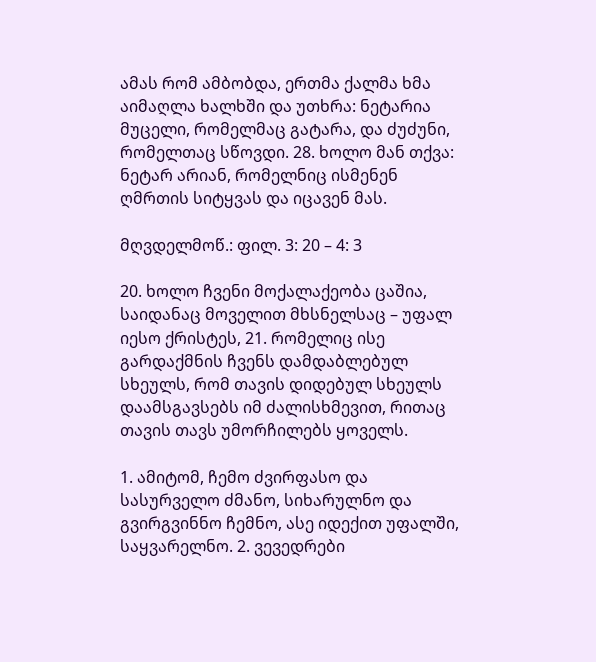ამას რომ ამბობდა, ერთმა ქალმა ხმა აიმაღლა ხალხში და უთხრა: ნეტარია მუცელი, რომელმაც გატარა, და ძუძუნი, რომელთაც სწოვდი. 28. ხოლო მან თქვა: ნეტარ არიან, რომელნიც ისმენენ ღმრთის სიტყვას და იცავენ მას.

მღვდელმოწ.: ფილ. 3: 20 – 4: 3

20. ხოლო ჩვენი მოქალაქეობა ცაშია, საიდანაც მოველით მხსნელსაც – უფალ იესო ქრისტეს, 21. რომელიც ისე გარდაქმნის ჩვენს დამდაბლებულ სხეულს, რომ თავის დიდებულ სხეულს დაამსგავსებს იმ ძალისხმევით, რითაც თავის თავს უმორჩილებს ყოველს.

1. ამიტომ, ჩემო ძვირფასო და სასურველო ძმანო, სიხარულნო და გვირგვინნო ჩემნო, ასე იდექით უფალში, საყვარელნო. 2. ვევედრები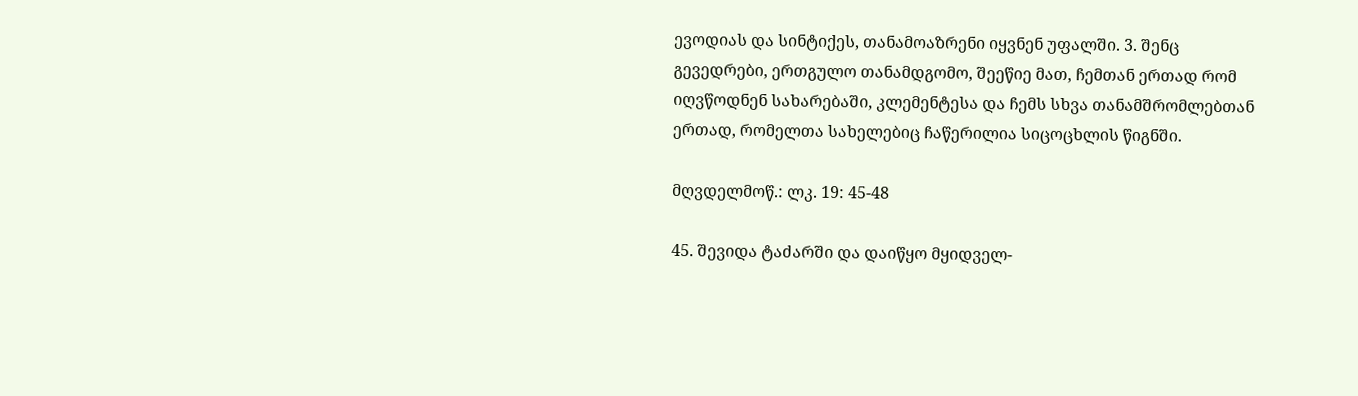ევოდიას და სინტიქეს, თანამოაზრენი იყვნენ უფალში. 3. შენც გევედრები, ერთგულო თანამდგომო, შეეწიე მათ, ჩემთან ერთად რომ იღვწოდნენ სახარებაში, კლემენტესა და ჩემს სხვა თანამშრომლებთან ერთად, რომელთა სახელებიც ჩაწერილია სიცოცხლის წიგნში.

მღვდელმოწ.: ლკ. 19: 45-48

45. შევიდა ტაძარში და დაიწყო მყიდველ-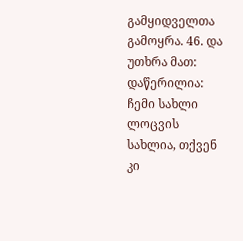გამყიდველთა გამოყრა. 46. და უთხრა მათ: დაწერილია: ჩემი სახლი ლოცვის სახლია, თქვენ კი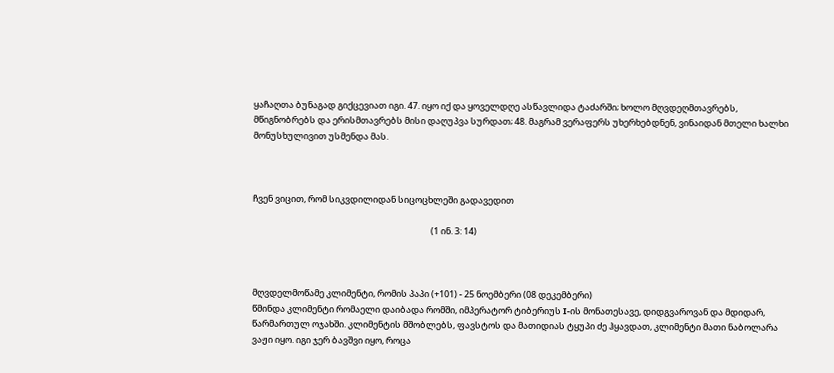ყაჩაღთა ბუნაგად გიქცევიათ იგი. 47. იყო იქ და ყოველდღე ასწავლიდა ტაძარში; ხოლო მღვდეღმთავრებს, მწიგნობრებს და ერისმთავრებს მისი დაღუპვა სურდათ; 48. მაგრამ ვერაფერს უხერხებდნენ, ვინაიდან მთელი ხალხი მონუსხულივით უსმენდა მას.



ჩვენ ვიცით, რომ სიკვდილიდან სიცოცხლეში გადავედით

                                                                                         (1 ინ. 3: 14)



მღვდელმოწამე კლიმენტი, რომის პაპი (+101) - 25 ნოემბერი (08 დეკემბერი)
წმინდა კლიმენტი რომაელი დაიბადა რომში, იმპერატორ ტიბერიუს I-ის მონათესავე, დიდგვაროვან და მდიდარ, წარმართულ ოჯახში. კლიმენტის მშობლებს, ფავსტოს და მათიდიას ტყუპი ძე ჰყავდათ, კლიმენტი მათი ნაბოლარა ვაჟი იყო. იგი ჯერ ბავშვი იყო, როცა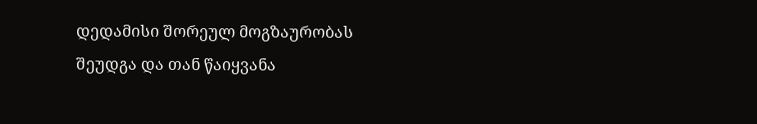დედამისი შორეულ მოგზაურობას შეუდგა და თან წაიყვანა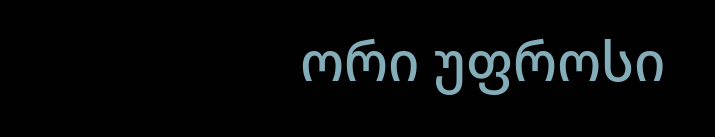ორი უფროსი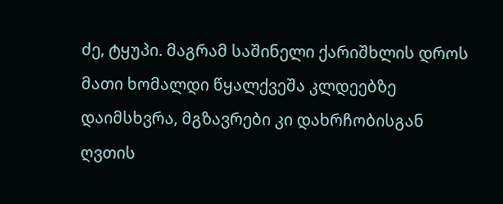ძე, ტყუპი. მაგრამ საშინელი ქარიშხლის დროს მათი ხომალდი წყალქვეშა კლდეებზე დაიმსხვრა, მგზავრები კი დახრჩობისგან ღვთის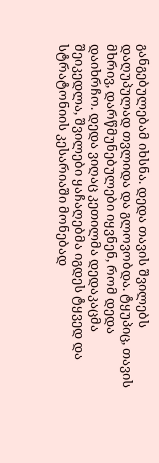განგებულებამ იხსნა. დედა თავის შვილებს დაღუპულად თვლიდა და გლოვობდა. ტყუპიც, თავის მხრივ, დარწმუნებულები იყვნენ, რომ დედა დაიხრჩო. დედა ვიღაც კეთილმა დედაკაცმა შეიკედლა, შვილები ყაჩაღებმა იგდეს ტყვედ და სტრატონიის კესარიაში მონებად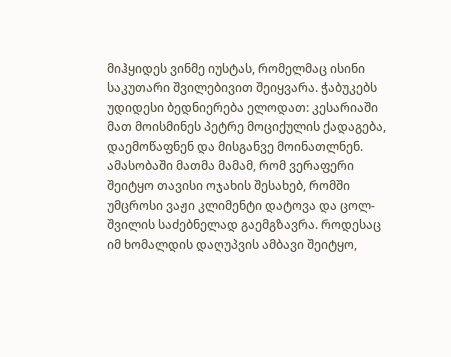მიჰყიდეს ვინმე იუსტას, რომელმაც ისინი საკუთარი შვილებივით შეიყვარა. ჭაბუკებს უდიდესი ბედნიერება ელოდათ: კესარიაში მათ მოისმინეს პეტრე მოციქულის ქადაგება, დაემოწაფნენ და მისგანვე მოინათლნენ.
ამასობაში მათმა მამამ, რომ ვერაფერი შეიტყო თავისი ოჯახის შესახებ, რომში უმცროსი ვაჟი კლიმენტი დატოვა და ცოლ-შვილის საძებნელად გაემგზავრა. როდესაც იმ ხომალდის დაღუპვის ამბავი შეიტყო,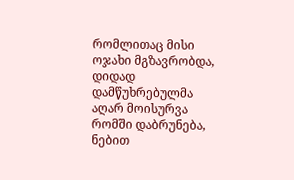რომლითაც მისი ოჯახი მგზავრობდა, დიდად დამწუხრებულმა აღარ მოისურვა რომში დაბრუნება, ნებით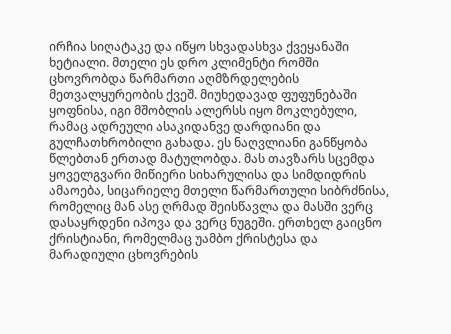ირჩია სიღატაკე და იწყო სხვადასხვა ქვეყანაში ხეტიალი. მთელი ეს დრო კლიმენტი რომში ცხოვრობდა წარმართი აღმზრდელების მეთვალყურეობის ქვეშ. მიუხედავად ფუფუნებაში ყოფნისა, იგი მშობლის ალერსს იყო მოკლებული, რამაც ადრეული ასაკიდანვე დარდიანი და გულჩათხრობილი გახადა. ეს ნაღვლიანი განწყობა წლებთან ერთად მატულობდა. მას თავზარს სცემდა ყოველგვარი მიწიერი სიხარულისა და სიმდიდრის ამაოება, სიცარიელე მთელი წარმართული სიბრძნისა, რომელიც მან ასე ღრმად შეისწავლა და მასში ვერც დასაყრდენი იპოვა და ვერც ნუგეში. ერთხელ გაიცნო ქრისტიანი, რომელმაც უამბო ქრისტესა და მარადიული ცხოვრების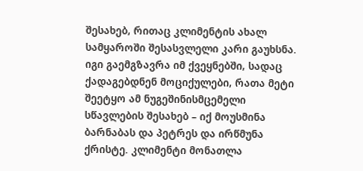შესახებ, რითაც კლიმენტის ახალ სამყაროში შესასვლელი კარი გაუხსნა. იგი გაემგზავრა იმ ქვეყნებში, სადაც ქადაგებდნენ მოციქულები, რათა მეტი შეეტყო ამ ნუგეშინისმცემელი სწავლების შესახებ – იქ მოუსმინა ბარნაბას და პეტრეს და ირწმუნა ქრისტე. კლიმენტი მონათლა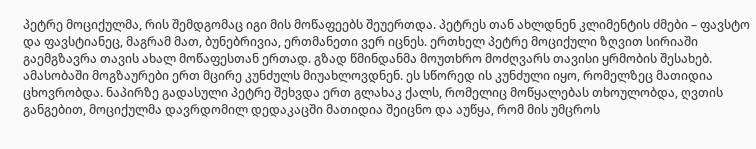პეტრე მოციქულმა, რის შემდგომაც იგი მის მოწაფეებს შეუერთდა. პეტრეს თან ახლდნენ კლიმენტის ძმები – ფავსტო და ფავსტიანეც, მაგრამ მათ, ბუნებრივია, ერთმანეთი ვერ იცნეს. ერთხელ პეტრე მოციქული ზღვით სირიაში გაემგზავრა თავის ახალ მოწაფესთან ერთად. გზად წმინდანმა მოუთხრო მოძღვარს თავისი ყრმობის შესახებ. ამასობაში მოგზაურები ერთ მცირე კუნძულს მიუახლოვდნენ. ეს სწორედ ის კუნძული იყო, რომელზეც მათიდია ცხოვრობდა. ნაპირზე გადასული პეტრე შეხვდა ერთ გლახაკ ქალს, რომელიც მოწყალებას თხოულობდა, ღვთის განგებით, მოციქულმა დავრდომილ დედაკაცში მათიდია შეიცნო და აუწყა, რომ მის უმცროს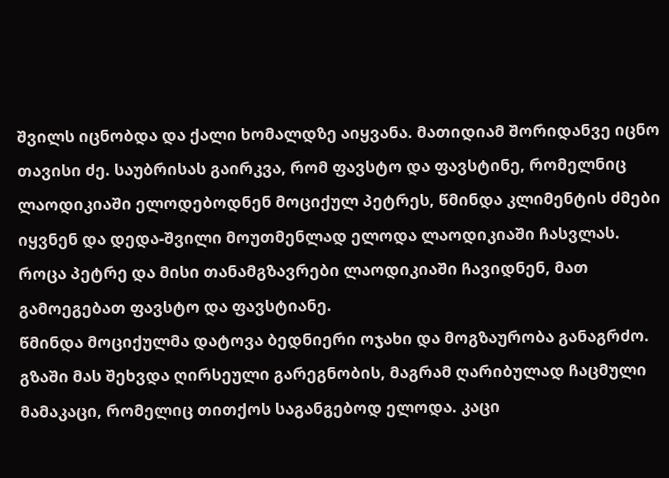შვილს იცნობდა და ქალი ხომალდზე აიყვანა. მათიდიამ შორიდანვე იცნო თავისი ძე. საუბრისას გაირკვა, რომ ფავსტო და ფავსტინე, რომელნიც ლაოდიკიაში ელოდებოდნენ მოციქულ პეტრეს, წმინდა კლიმენტის ძმები იყვნენ და დედა-შვილი მოუთმენლად ელოდა ლაოდიკიაში ჩასვლას. როცა პეტრე და მისი თანამგზავრები ლაოდიკიაში ჩავიდნენ, მათ გამოეგებათ ფავსტო და ფავსტიანე.
წმინდა მოციქულმა დატოვა ბედნიერი ოჯახი და მოგზაურობა განაგრძო. გზაში მას შეხვდა ღირსეული გარეგნობის, მაგრამ ღარიბულად ჩაცმული მამაკაცი, რომელიც თითქოს საგანგებოდ ელოდა. კაცი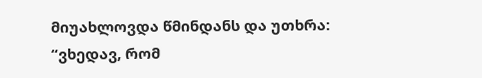მიუახლოვდა წმინდანს და უთხრა: “ვხედავ, რომ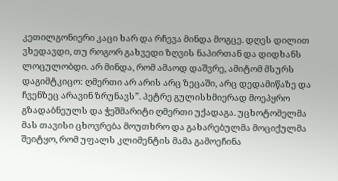კეთილგონიერი კაცი ხარ და რჩევა მინდა მოგცე. დღეს დილით ვხედავდი, თუ როგორ გახვედი ზღვის ნაპირთან და დიდხანს ლოცულობდი. არ მინდა, რომ ამაოდ დაშვრე, ამიტომ მსურს დაგიმტკიცო: ღმერთი არ არის არც ზეცაში, არც დედამიწაზე და ჩვენზეც არავინ ზრუნავს”. პეტრე გულისხმიერად მოეპყრო გზადაბნეულს და ჭეშმარიტი ღმერთი უქადაგა. უცხოტომელმა მას თავისი ცხოვრება მოუთხრო და გახარებულმა მოციქულმა შეიტყო, რომ უფალს კლიმენტის მამა გამოეჩინა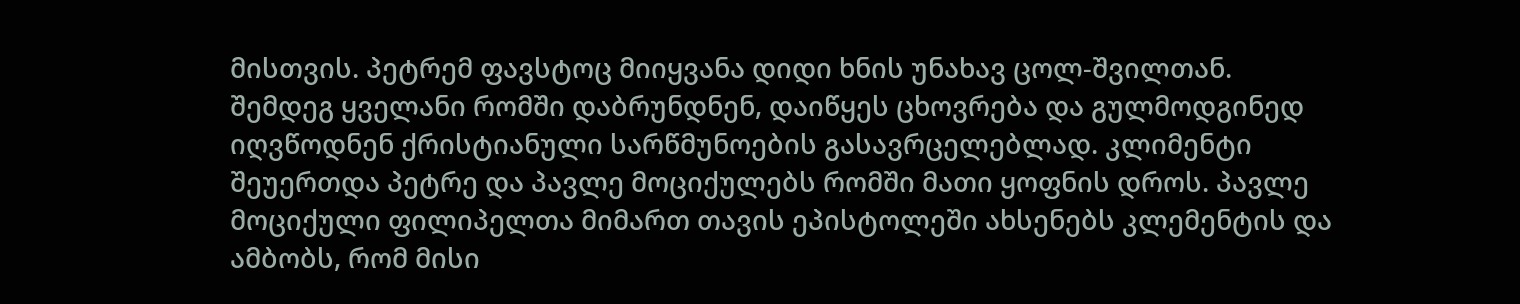მისთვის. პეტრემ ფავსტოც მიიყვანა დიდი ხნის უნახავ ცოლ-შვილთან.
შემდეგ ყველანი რომში დაბრუნდნენ, დაიწყეს ცხოვრება და გულმოდგინედ იღვწოდნენ ქრისტიანული სარწმუნოების გასავრცელებლად. კლიმენტი შეუერთდა პეტრე და პავლე მოციქულებს რომში მათი ყოფნის დროს. პავლე მოციქული ფილიპელთა მიმართ თავის ეპისტოლეში ახსენებს კლემენტის და ამბობს, რომ მისი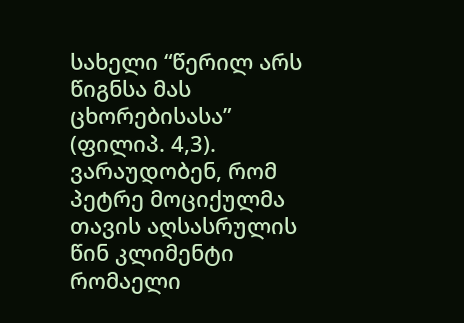სახელი “წერილ არს წიგნსა მას ცხორებისასა” (ფილიპ. 4,3). ვარაუდობენ, რომ პეტრე მოციქულმა თავის აღსასრულის წინ კლიმენტი რომაელი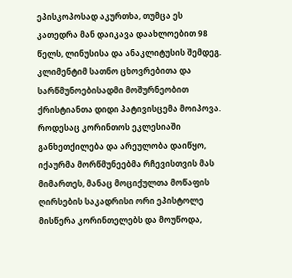ეპისკოპოსად აკურთხა, თუმცა ეს კათედრა მან დაიკავა დაახლოებით 98 წელს, ლინუსისა და ანაკლიტუსის შემდეგ.
კლიმენტიმ სათნო ცხოვრებითა და სარწმუნოებისადმი მოშურნეობით ქრისტიანთა დიდი პატივისცემა მოიპოვა. როდესაც კორინთოს ეკლესიაში განხეთქილება და არეულობა დაიწყო, იქაურმა მორწმუნეებმა რჩევისთვის მას მიმართეს, მანაც მოციქულთა მოწაფის ღირსების საკადრისი ორი ეპისტოლე მისწერა კორინთელებს და მოუწოდა,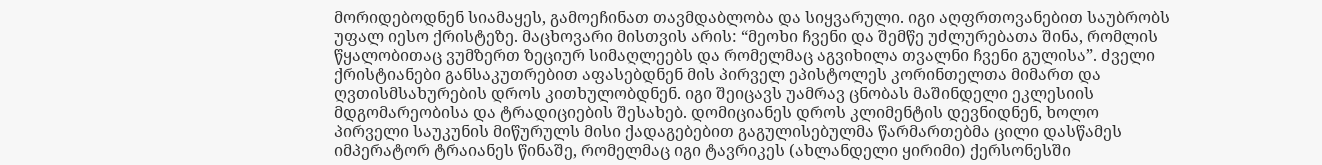მორიდებოდნენ სიამაყეს, გამოეჩინათ თავმდაბლობა და სიყვარული. იგი აღფრთოვანებით საუბრობს უფალ იესო ქრისტეზე. მაცხოვარი მისთვის არის: “მეოხი ჩვენი და შემწე უძლურებათა შინა, რომლის წყალობითაც ვუმზერთ ზეციურ სიმაღლეებს და რომელმაც აგვიხილა თვალნი ჩვენი გულისა”. ძველი ქრისტიანები განსაკუთრებით აფასებდნენ მის პირველ ეპისტოლეს კორინთელთა მიმართ და ღვთისმსახურების დროს კითხულობდნენ. იგი შეიცავს უამრავ ცნობას მაშინდელი ეკლესიის მდგომარეობისა და ტრადიციების შესახებ. დომიციანეს დროს კლიმენტის დევნიდნენ, ხოლო პირველი საუკუნის მიწურულს მისი ქადაგებებით გაგულისებულმა წარმართებმა ცილი დასწამეს იმპერატორ ტრაიანეს წინაშე, რომელმაც იგი ტავრიკეს (ახლანდელი ყირიმი) ქერსონესში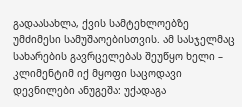გადაასახლა, ქვის სამტეხლოებზე უმძიმესი სამუშაოებისთვის. ამ სასჯელმაც სახარების გავრცელებას შეუწყო ხელი – კლიმენტიმ იქ მყოფი საცოდავი დევნილები ანუგეშა: უქადაგა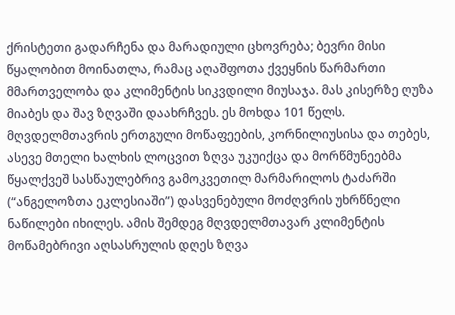ქრისტეთი გადარჩენა და მარადიული ცხოვრება; ბევრი მისი წყალობით მოინათლა, რამაც აღაშფოთა ქვეყნის წარმართი მმართველობა და კლიმენტის სიკვდილი მიუსაჯა. მას კისერზე ღუზა მიაბეს და შავ ზღვაში დაახრჩვეს. ეს მოხდა 101 წელს. მღვდელმთავრის ერთგული მოწაფეების, კორნილიუსისა და თებეს, ასევე მთელი ხალხის ლოცვით ზღვა უკუიქცა და მორწმუნეებმა წყალქვეშ სასწაულებრივ გამოკვეთილ მარმარილოს ტაძარში (“ანგელოზთა ეკლესიაში”) დასვენებული მოძღვრის უხრწნელი ნაწილები იხილეს. ამის შემდეგ მღვდელმთავარ კლიმენტის მოწამებრივი აღსასრულის დღეს ზღვა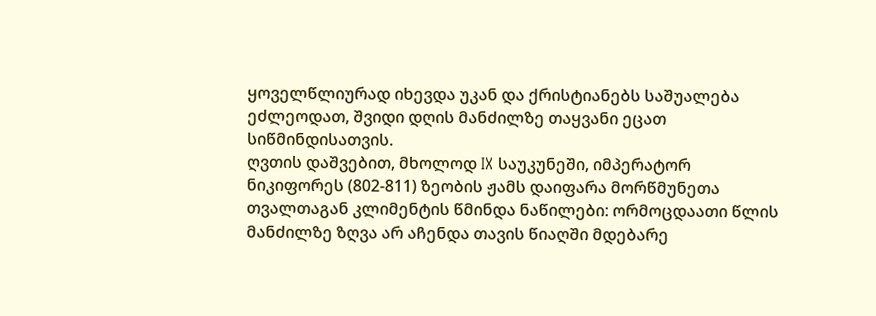ყოველწლიურად იხევდა უკან და ქრისტიანებს საშუალება ეძლეოდათ, შვიდი დღის მანძილზე თაყვანი ეცათ სიწმინდისათვის.
ღვთის დაშვებით, მხოლოდ IX საუკუნეში, იმპერატორ ნიკიფორეს (802-811) ზეობის ჟამს დაიფარა მორწმუნეთა თვალთაგან კლიმენტის წმინდა ნაწილები: ორმოცდაათი წლის მანძილზე ზღვა არ აჩენდა თავის წიაღში მდებარე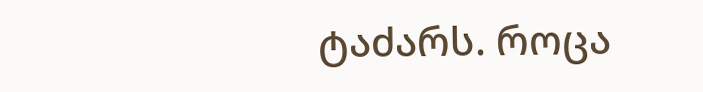ტაძარს. როცა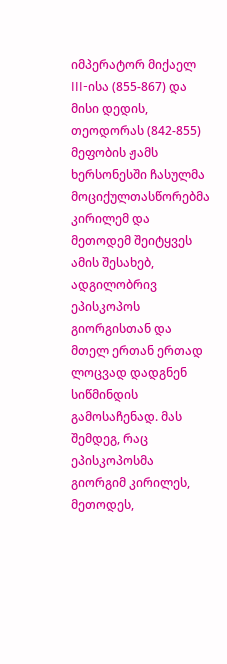იმპერატორ მიქაელ III-ისა (855-867) და მისი დედის, თეოდორას (842-855) მეფობის ჟამს ხერსონესში ჩასულმა მოციქულთასწორებმა კირილემ და მეთოდემ შეიტყვეს ამის შესახებ, ადგილობრივ ეპისკოპოს გიორგისთან და მთელ ერთან ერთად ლოცვად დადგნენ სიწმინდის გამოსაჩენად. მას შემდეგ, რაც ეპისკოპოსმა გიორგიმ კირილეს, მეთოდეს,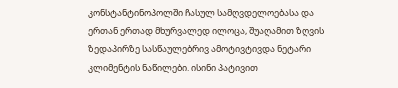კონსტანტინოპოლში ჩასულ სამღვდელოებასა და ერთან ერთად მხურვალედ ილოცა, შუაღამით ზღვის ზედაპირზე სასწაულებრივ ამოტივტივდა ნეტარი კლიმენტის ნაწილები. ისინი პატივით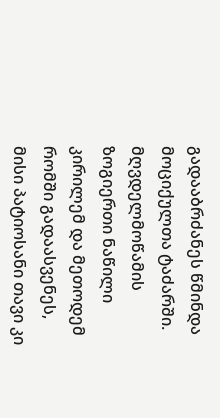გადააბრძანეს წმინდა მოციქულთა ტაძარში. მღვდელმოწამის ზოგიერთი ნაწილი კირილემ და მეთოდემ რომში გადაასვენეს, მისი პატიოსანი თავი კი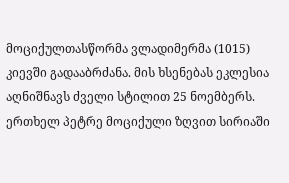მოციქულთასწორმა ვლადიმერმა (1015) კიევში გადააბრძანა. მის ხსენებას ეკლესია აღნიშნავს ძველი სტილით 25 ნოემბერს.
ერთხელ პეტრე მოციქული ზღვით სირიაში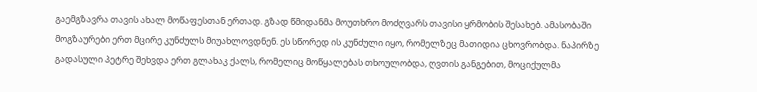გაემგზავრა თავის ახალ მოწაფესთან ერთად. გზად წმიდანმა მოუთხრო მოძღვარს თავისი ყრმობის შესახებ. ამასობაში მოგზაურები ერთ მცირე კუნძულს მიუახლოვდნენ. ეს სწორედ ის კუნძული იყო, რომელზეც მათიდია ცხოვრობდა. ნაპირზე გადასული პეტრე შეხვდა ერთ გლახაკ ქალს, რომელიც მოწყალებას თხოულობდა, ღვთის განგებით, მოციქულმა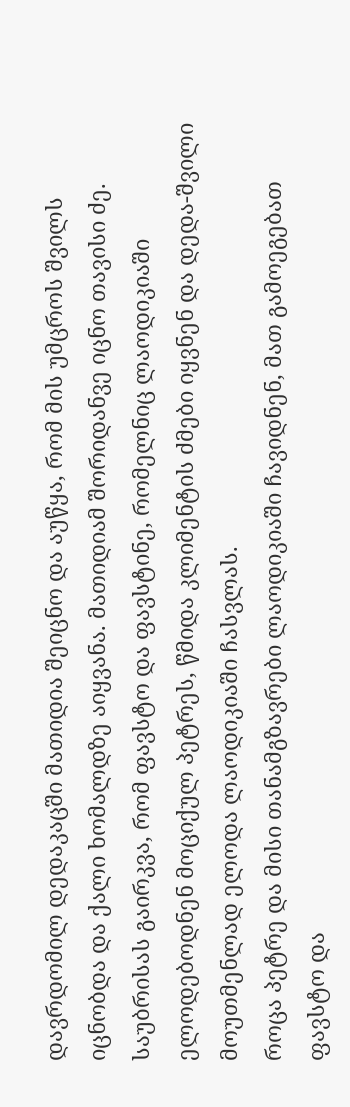დავრდომილ დედაკაცში მათიდია შეიცნო და აუწყა, რომ მის უმცროს შვილს იცნობდა და ქალი ხომალდზე აიყვანა. მათიდიამ შორიდანვე იცნო თავისი ძე. საუბრისას გაირკვა, რომ ფავსტო და ფავსტინე, რომელნიც ლაოდიკიაში ელოდებოდნენ მოციქულ პეტრეს, წმიდა კლიმენტის ძმები იყვნენ და დედა-შვილი მოუთმენლად ელოდა ლაოდიკიაში ჩასვლას.
როცა პეტრე და მისი თანამგზავრები ლაოდიკიაში ჩავიდნენ, მათ გამოეგებათ ფავსტო და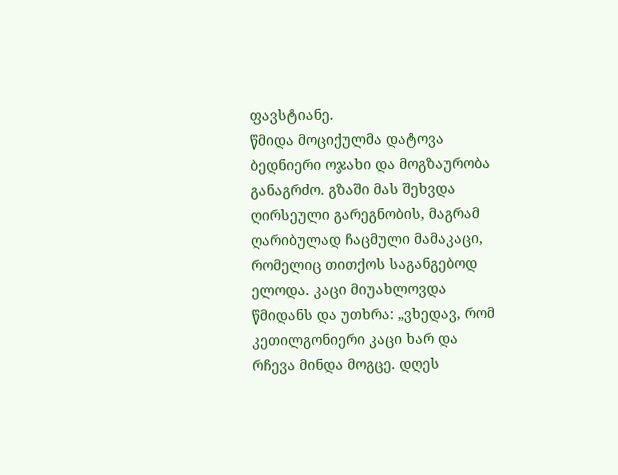ფავსტიანე.
წმიდა მოციქულმა დატოვა ბედნიერი ოჯახი და მოგზაურობა განაგრძო. გზაში მას შეხვდა ღირსეული გარეგნობის, მაგრამ ღარიბულად ჩაცმული მამაკაცი, რომელიც თითქოს საგანგებოდ ელოდა. კაცი მიუახლოვდა წმიდანს და უთხრა: „ვხედავ, რომ კეთილგონიერი კაცი ხარ და რჩევა მინდა მოგცე. დღეს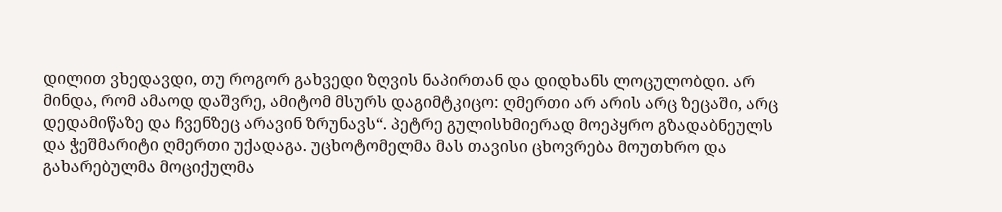დილით ვხედავდი, თუ როგორ გახვედი ზღვის ნაპირთან და დიდხანს ლოცულობდი. არ მინდა, რომ ამაოდ დაშვრე, ამიტომ მსურს დაგიმტკიცო: ღმერთი არ არის არც ზეცაში, არც დედამიწაზე და ჩვენზეც არავინ ზრუნავს“. პეტრე გულისხმიერად მოეპყრო გზადაბნეულს და ჭეშმარიტი ღმერთი უქადაგა. უცხოტომელმა მას თავისი ცხოვრება მოუთხრო და გახარებულმა მოციქულმა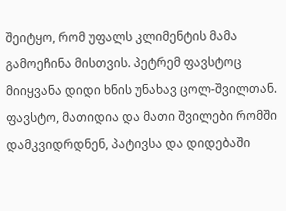შეიტყო, რომ უფალს კლიმენტის მამა გამოეჩინა მისთვის. პეტრემ ფავსტოც მიიყვანა დიდი ხნის უნახავ ცოლ-შვილთან.
ფავსტო, მათიდია და მათი შვილები რომში დამკვიდრდნენ, პატივსა და დიდებაში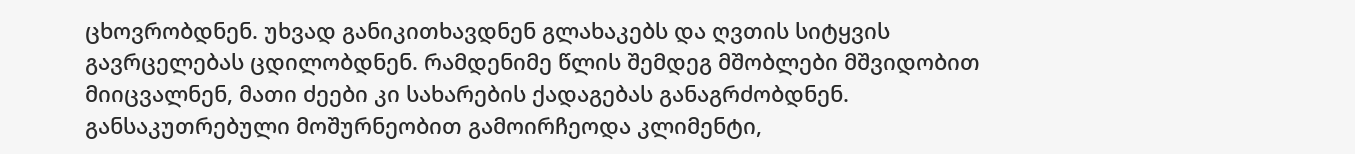ცხოვრობდნენ. უხვად განიკითხავდნენ გლახაკებს და ღვთის სიტყვის გავრცელებას ცდილობდნენ. რამდენიმე წლის შემდეგ მშობლები მშვიდობით მიიცვალნენ, მათი ძეები კი სახარების ქადაგებას განაგრძობდნენ. განსაკუთრებული მოშურნეობით გამოირჩეოდა კლიმენტი,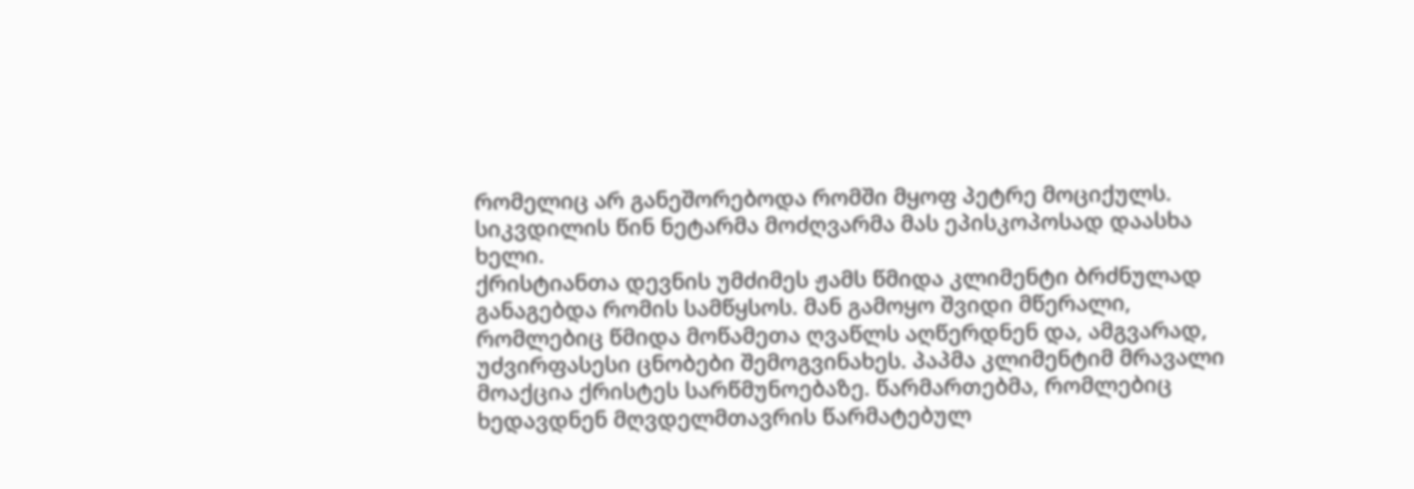რომელიც არ განეშორებოდა რომში მყოფ პეტრე მოციქულს. სიკვდილის წინ ნეტარმა მოძღვარმა მას ეპისკოპოსად დაასხა ხელი.
ქრისტიანთა დევნის უმძიმეს ჟამს წმიდა კლიმენტი ბრძნულად განაგებდა რომის სამწყსოს. მან გამოყო შვიდი მწერალი, რომლებიც წმიდა მოწამეთა ღვაწლს აღწერდნენ და, ამგვარად, უძვირფასესი ცნობები შემოგვინახეს. პაპმა კლიმენტიმ მრავალი მოაქცია ქრისტეს სარწმუნოებაზე. წარმართებმა, რომლებიც ხედავდნენ მღვდელმთავრის წარმატებულ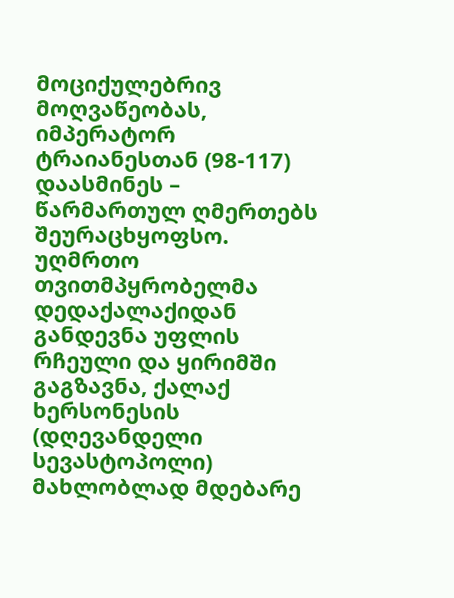მოციქულებრივ მოღვაწეობას, იმპერატორ ტრაიანესთან (98-117) დაასმინეს – წარმართულ ღმერთებს შეურაცხყოფსო. უღმრთო თვითმპყრობელმა დედაქალაქიდან განდევნა უფლის რჩეული და ყირიმში გაგზავნა, ქალაქ ხერსონესის (დღევანდელი სევასტოპოლი) მახლობლად მდებარე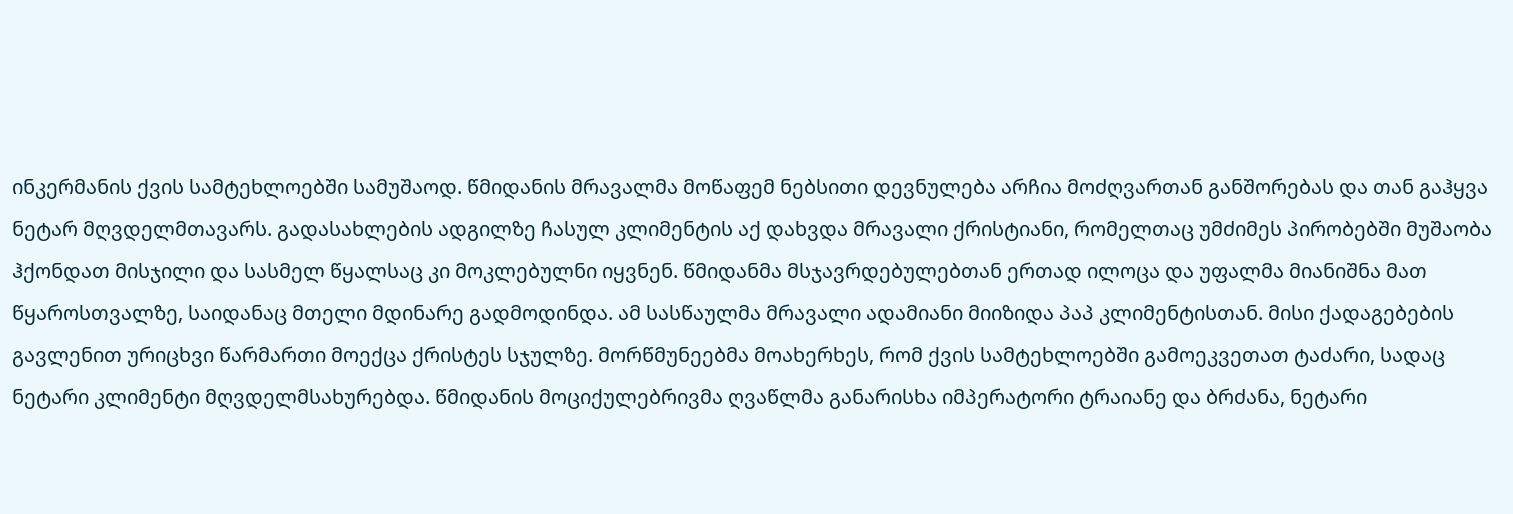ინკერმანის ქვის სამტეხლოებში სამუშაოდ. წმიდანის მრავალმა მოწაფემ ნებსითი დევნულება არჩია მოძღვართან განშორებას და თან გაჰყვა ნეტარ მღვდელმთავარს. გადასახლების ადგილზე ჩასულ კლიმენტის აქ დახვდა მრავალი ქრისტიანი, რომელთაც უმძიმეს პირობებში მუშაობა ჰქონდათ მისჯილი და სასმელ წყალსაც კი მოკლებულნი იყვნენ. წმიდანმა მსჯავრდებულებთან ერთად ილოცა და უფალმა მიანიშნა მათ წყაროსთვალზე, საიდანაც მთელი მდინარე გადმოდინდა. ამ სასწაულმა მრავალი ადამიანი მიიზიდა პაპ კლიმენტისთან. მისი ქადაგებების გავლენით ურიცხვი წარმართი მოექცა ქრისტეს სჯულზე. მორწმუნეებმა მოახერხეს, რომ ქვის სამტეხლოებში გამოეკვეთათ ტაძარი, სადაც ნეტარი კლიმენტი მღვდელმსახურებდა. წმიდანის მოციქულებრივმა ღვაწლმა განარისხა იმპერატორი ტრაიანე და ბრძანა, ნეტარი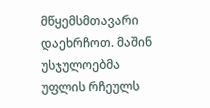მწყემსმთავარი დაეხრჩოთ. მაშინ უსჯულოებმა უფლის რჩეულს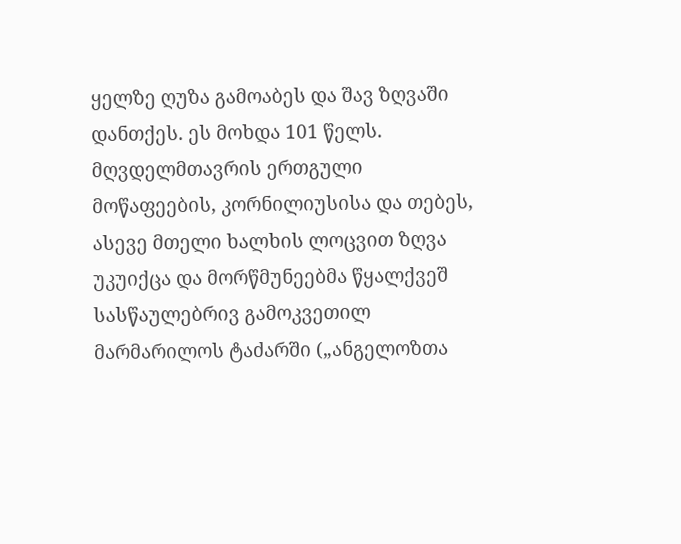ყელზე ღუზა გამოაბეს და შავ ზღვაში დანთქეს. ეს მოხდა 101 წელს.
მღვდელმთავრის ერთგული მოწაფეების, კორნილიუსისა და თებეს, ასევე მთელი ხალხის ლოცვით ზღვა უკუიქცა და მორწმუნეებმა წყალქვეშ სასწაულებრივ გამოკვეთილ მარმარილოს ტაძარში („ანგელოზთა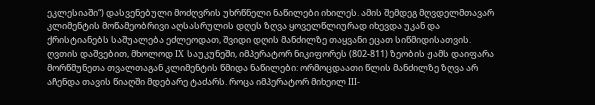ეკლესიაში“) დასვენებული მოძღვრის უხრწნელი ნაწილები იხილეს. ამის შემდეგ მღვდელმთავარ კლიმენტის მოწამეობრივი აღსასრულის დღეს ზღვა ყოველწლიურად იხევდა უკან და ქრისტიანებს საშუალება ეძლეოდათ, შვიდი დღის მანძილზე თაყვანი ეცათ სიწმიდისათვის. ღვთის დაშვებით, მხოლოდ IX საუკუნეში, იმპერატორ ნიკიფორეს (802-811) ზეობის ჟამს დაიფარა მორწმუნეთა თვალთაგან კლიმენტის წმიდა ნაწილები: ორმოცდაათი წლის მანძილზე ზღვა არ აჩენდა თავის წიაღში მდებარე ტაძარს. როცა იმპერატორ მიხეილ III-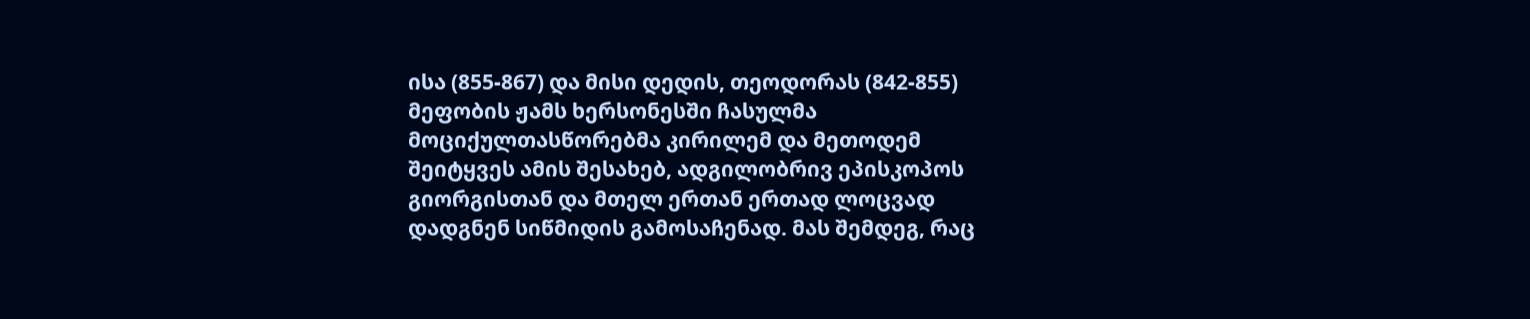ისა (855-867) და მისი დედის, თეოდორას (842-855) მეფობის ჟამს ხერსონესში ჩასულმა მოციქულთასწორებმა კირილემ და მეთოდემ შეიტყვეს ამის შესახებ, ადგილობრივ ეპისკოპოს გიორგისთან და მთელ ერთან ერთად ლოცვად დადგნენ სიწმიდის გამოსაჩენად. მას შემდეგ, რაც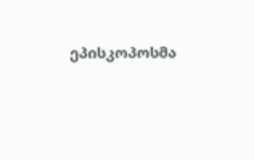ეპისკოპოსმა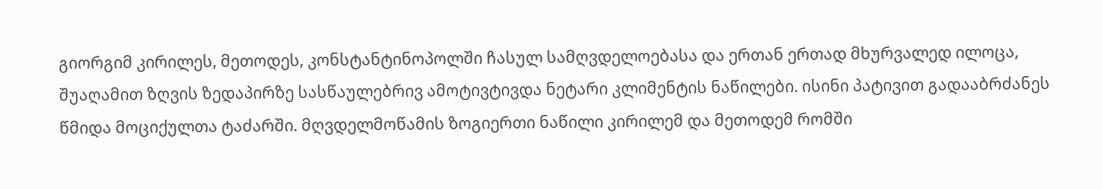გიორგიმ კირილეს, მეთოდეს, კონსტანტინოპოლში ჩასულ სამღვდელოებასა და ერთან ერთად მხურვალედ ილოცა, შუაღამით ზღვის ზედაპირზე სასწაულებრივ ამოტივტივდა ნეტარი კლიმენტის ნაწილები. ისინი პატივით გადააბრძანეს წმიდა მოციქულთა ტაძარში. მღვდელმოწამის ზოგიერთი ნაწილი კირილემ და მეთოდემ რომში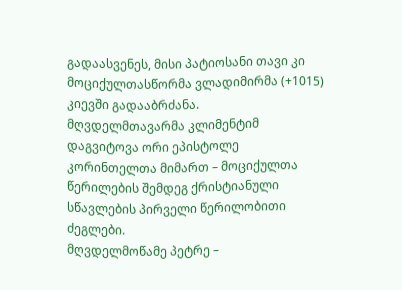გადაასვენეს, მისი პატიოსანი თავი კი მოციქულთასწორმა ვლადიმირმა (+1015) კიევში გადააბრძანა.
მღვდელმთავარმა კლიმენტიმ დაგვიტოვა ორი ეპისტოლე კორინთელთა მიმართ – მოციქულთა წერილების შემდეგ ქრისტიანული სწავლების პირველი წერილობითი ძეგლები.
მღვდელმოწამე პეტრე –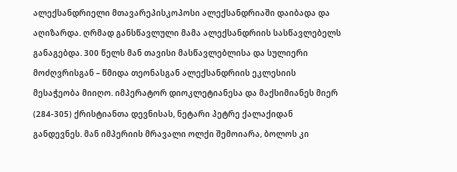ალექსანდრიელი მთავარეპისკოპოსი ალექსანდრიაში დაიბადა და აღიზარდა. ღრმად განსწავლული მამა ალექსანდრიის სასწავლებელს განაგებდა. 300 წელს მან თავისი მასწავლებლისა და სულიერი მოძღვრისგან – წმიდა თეონასგან ალექსანდრიის ეკლესიის მესაჭეობა მიიღო. იმპერატორ დიოკლეტიანესა და მაქსიმიანეს მიერ (284-305) ქრისტიანთა დევნისას, ნეტარი პეტრე ქალაქიდან განდევნეს. მან იმპერიის მრავალი ოლქი შემოიარა, ბოლოს კი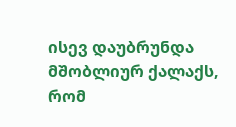ისევ დაუბრუნდა მშობლიურ ქალაქს, რომ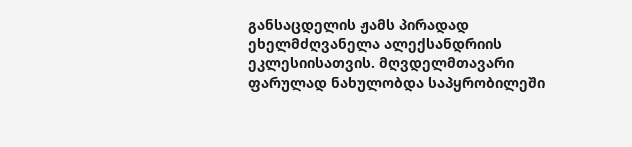განსაცდელის ჟამს პირადად ეხელმძღვანელა ალექსანდრიის ეკლესიისათვის. მღვდელმთავარი ფარულად ნახულობდა საპყრობილეში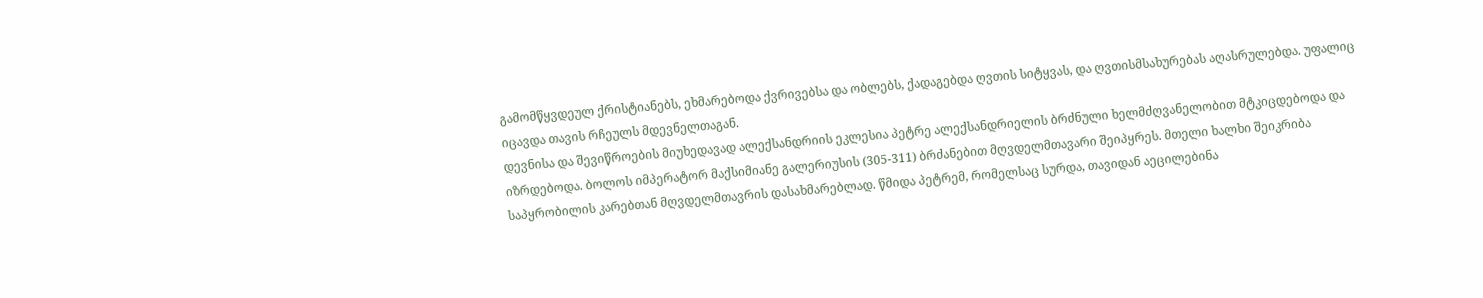გამომწყვდეულ ქრისტიანებს, ეხმარებოდა ქვრივებსა და ობლებს, ქადაგებდა ღვთის სიტყვას, და ღვთისმსახურებას აღასრულებდა. უფალიც იცავდა თავის რჩეულს მდევნელთაგან.
დევნისა და შევიწროების მიუხედავად ალექსანდრიის ეკლესია პეტრე ალექსანდრიელის ბრძნული ხელმძღვანელობით მტკიცდებოდა და იზრდებოდა. ბოლოს იმპერატორ მაქსიმიანე გალერიუსის (305-311) ბრძანებით მღვდელმთავარი შეიპყრეს. მთელი ხალხი შეიკრიბა საპყრობილის კარებთან მღვდელმთავრის დასახმარებლად. წმიდა პეტრემ, რომელსაც სურდა, თავიდან აეცილებინა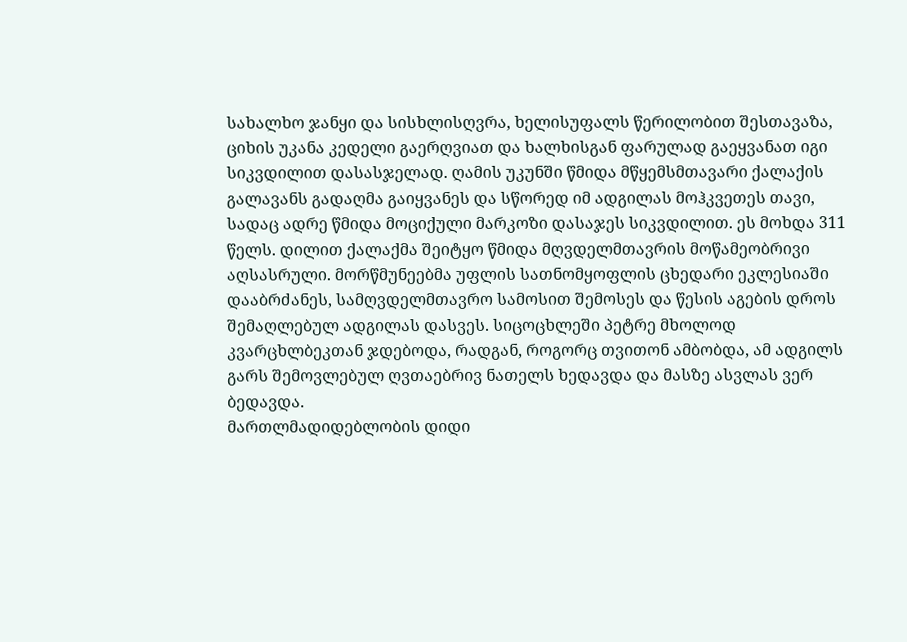სახალხო ჯანყი და სისხლისღვრა, ხელისუფალს წერილობით შესთავაზა, ციხის უკანა კედელი გაერღვიათ და ხალხისგან ფარულად გაეყვანათ იგი სიკვდილით დასასჯელად. ღამის უკუნში წმიდა მწყემსმთავარი ქალაქის გალავანს გადაღმა გაიყვანეს და სწორედ იმ ადგილას მოჰკვეთეს თავი, სადაც ადრე წმიდა მოციქული მარკოზი დასაჯეს სიკვდილით. ეს მოხდა 311 წელს. დილით ქალაქმა შეიტყო წმიდა მღვდელმთავრის მოწამეობრივი აღსასრული. მორწმუნეებმა უფლის სათნომყოფლის ცხედარი ეკლესიაში დააბრძანეს, სამღვდელმთავრო სამოსით შემოსეს და წესის აგების დროს შემაღლებულ ადგილას დასვეს. სიცოცხლეში პეტრე მხოლოდ კვარცხლბეკთან ჯდებოდა, რადგან, როგორც თვითონ ამბობდა, ამ ადგილს გარს შემოვლებულ ღვთაებრივ ნათელს ხედავდა და მასზე ასვლას ვერ ბედავდა.
მართლმადიდებლობის დიდი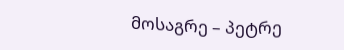მოსაგრე – პეტრე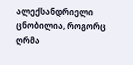ალექსანდრიელი ცნობილია, როგორც ღრმა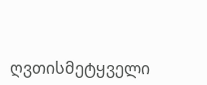ღვთისმეტყველი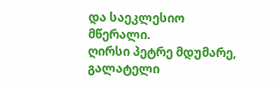და საეკლესიო მწერალი.
ღირსი პეტრე მდუმარე, გალატელი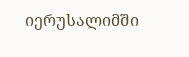იერუსალიმში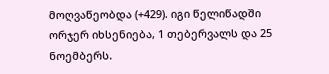მოღვაწეობდა (+429). იგი წელიწადში ორჯერ იხსენიება, 1 თებერვალს და 25 ნოემბერს.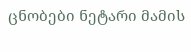ცნობები ნეტარი მამის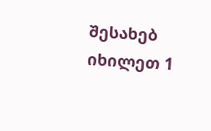შესახებ იხილეთ 1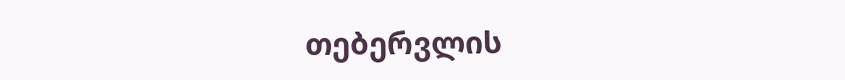თებერვლის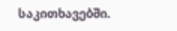საკითხავებში.